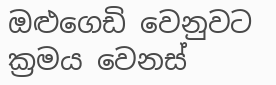ඔළුගෙඩි වෙනුවට ක්‍රමය වෙනස්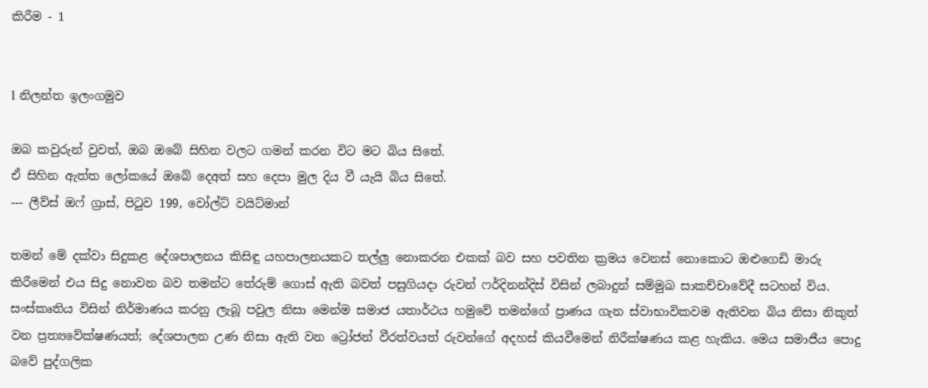කිරීම - 1


l නිලන්ත ඉලංගමුව

ඔබ කවුරුන් වුවත්, ඔබ ඔබේ සිහින වලට ගමන් කරන විට මට බිය සිතේ.
ඒ සිහින ඇත්ත ලෝකයේ ඔබේ දෙඅත් සහ දෙපා මුල දිය වී යැයි බිය සිතේ.
--- ලීව්ස් ඔෆ් ග්‍රාස්, පිටුව 199, වෝල්ට් වයිට්මාන්

තමන් මේ දක්වා සිදුකළ දේශපාලනය කිසිඳු යහපාලනයකට තල්ලු නොකරන එකක් බව සහ පවතින ක්‍රමය වෙනස් නොකොට ඔළුගෙඩි මාරු කිරීමෙන් එය සිදු නොවන බව තමන්ට තේරුම් ගොස් ඇති බවත් පසුගියදා රුවන් ෆර්දිනන්දිස් විසින් ලබාදුන් සම්මුඛ සාකච්චාවේදී සටහන් විය. සංස්කෘතිය විසින් නිර්මාණය කරනු ලැබූ පවුල නිසා මෙන්ම සමාජ යතාර්ථය හමුවේ තමන්ගේ ප්‍රාණය ගැන ස්වාභාවිකවම ඇතිවන බිය නිසා නිකුත් වන ප්‍රත්‍යවේක්ෂණයත්; දේශපාලන උණ නිසා ඇති වන ට්‍රෝජන් වීරත්වයත් රුවන්ගේ අදහස් කියවීමෙන් නිරීක්ෂණය කළ හැකිය. මෙය සමාජීය පොදු බවේ පුද්ගලික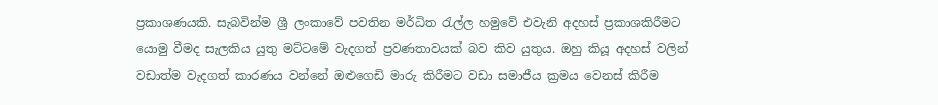ප්‍රකාශණයකි. සැබවින්ම ශ්‍රී ලංකාවේ පවතින මර්ධිත රැල්ල හමුවේ එවැනි අදහස් ප්‍රකාශකිරීමට යොමු වීමද සැලකිය යුතු මට්ටමේ වැදගත් ප්‍රවණතාවයක් බව කිව යුතුය. ඔහු කියූ අදහස් වලින් වඩාත්ම වැදගත් කාරණය වන්නේ ඔළුගෙඩි මාරු කිරීමට වඩා සමාජීය ක්‍රමය වෙනස් කිරීම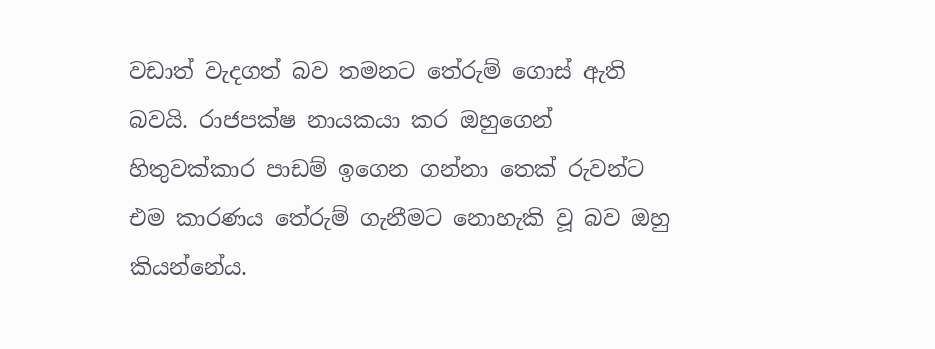වඩාත් වැදගත් බව තමනට තේරුම් ගොස් ඇති බවයි. රාජපක්ෂ නායකයා කර ඔහුගෙන් හිතුවක්කාර පාඩම් ඉගෙන ගන්නා තෙක් රුවන්ට එම කාරණය තේරුම් ගැනීමට නොහැකි වූ බව ඔහු කියන්නේය.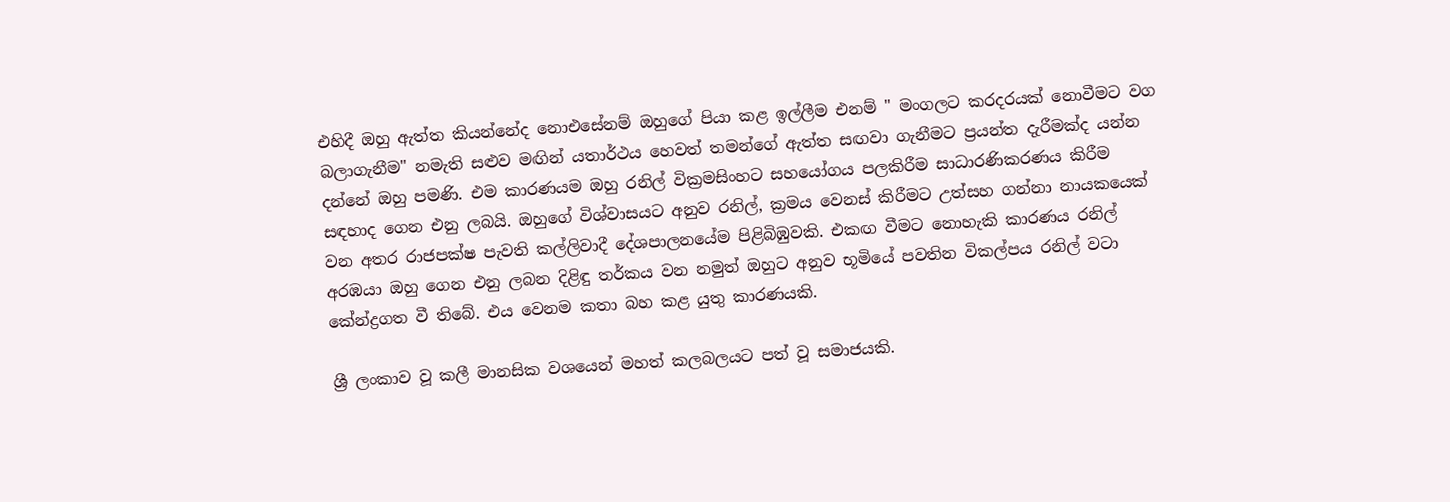එහිදී ඔහු ඇත්ත කියන්නේද නොඑසේනම් ඔහුගේ පියා කළ ඉල්ලීම එනම් " මංගලට කරදරයක් නොවීමට වග බලාගැනීම" නමැති සළුව මඟින් යතාර්ථය හෙවත් තමන්ගේ ඇත්ත සඟවා ගැනීමට ප්‍රයන්ත දැරීමක්ද යන්න දන්නේ ඔහු පමණි. එම කාරණයම ඔහු රනිල් වික්‍රමසිංහට සහයෝගය පලකිරීම සාධාරණිකරණය කිරීම සඳහාද ගෙන එනු ලබයි. ඔහුගේ විශ්වාසයට අනුව රනිල්, ක්‍රමය වෙනස් කිරීමට උත්සහ ගන්නා නායකයෙක් වන අතර රාජපක්ෂ පැවති කල්ලිවාදී දේශපාලනයේම පිළිබිඹුවකි. එකඟ වීමට නොහැකි කාරණය රනිල් අරඹයා ඔහු ගෙන එනු ලබන දිළිඳු තර්කය වන නමුත් ඔහුට අනුව භූමියේ පවතින විකල්පය රනිල් වටා කේන්ද්‍රගත වී තිබේ. එය වෙනම කතා බහ කළ යුතු කාරණයකි.

ශ්‍රී ලංකාව වූ කලී මානසික වශයෙන් මහත් කලබලයට පත් වූ සමාජයකි.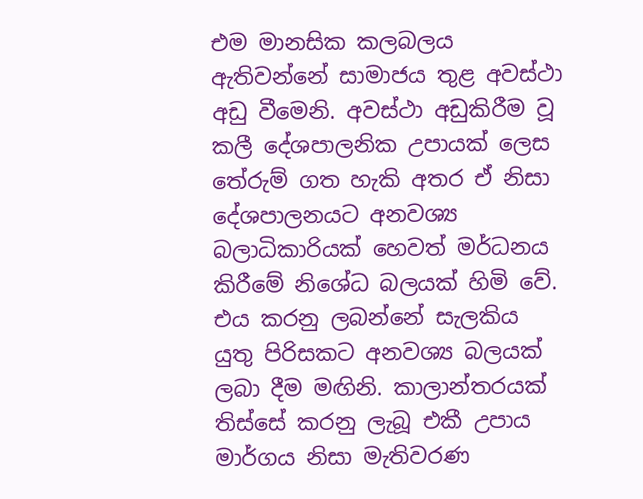එම මානසික කලබලය ඇතිවන්නේ සාමාජය තුළ අවස්ථා අඩු වීමෙනි. අවස්ථා අඩුකිරීම වූ කලී දේශපාලනික උපායක් ලෙස තේරුම් ගත හැකි අතර ඒ නිසා දේශපාලනයට අනවශ්‍ය බලාධිකාරියක් හෙවත් මර්ධනය කිරීමේ නිශේධ බලයක් හිමි වේ. එය කරනු ලබන්නේ සැලකිය යුතු පිරිසකට අනවශ්‍ය බලයක් ලබා දීම මඟිනි. කාලාන්තරයක් තිස්සේ කරනු ලැබූ එකී උපාය මාර්ගය නිසා මැතිවරණ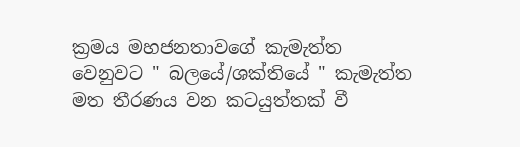ක්‍රමය මහජනතාවගේ කැමැත්ත වෙනුවට " බලයේ/ශක්තියේ " කැමැත්ත මත තීරණය වන කටයුත්තක් වී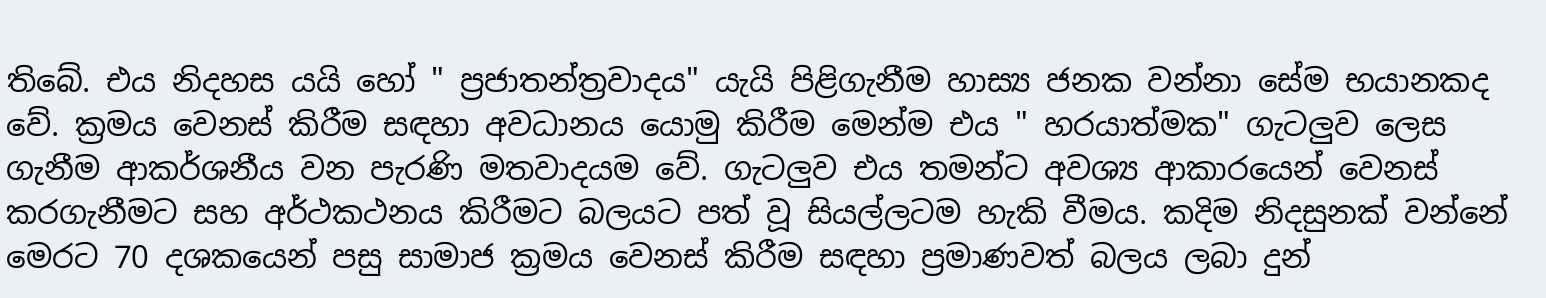තිබේ. එය නිදහස යයි හෝ " ප්‍රජාතන්ත්‍රවාදය" යැයි පිළිගැනීම හාස්‍ය ජනක වන්නා සේම භයානකද වේ. ක්‍රමය වෙනස් කිරීම සඳහා අවධානය යොමු කිරීම මෙන්ම එය " හරයාත්මක" ගැටලුව ලෙස ගැනීම ආකර්ශනීය වන පැරණි මතවාදයම වේ. ගැටලුව එය තමන්ට අවශ්‍ය ආකාරයෙන් වෙනස් කරගැනීමට සහ අර්ථකථනය කිරීමට බලයට පත් වූ සියල්ලටම හැකි වීමය. කදිම නිදසුනක් වන්නේ මෙරට 70 දශකයෙන් පසු සාමාජ ක්‍රමය වෙනස් කිරීම සඳහා ප්‍රමාණවත් බලය ලබා දුන්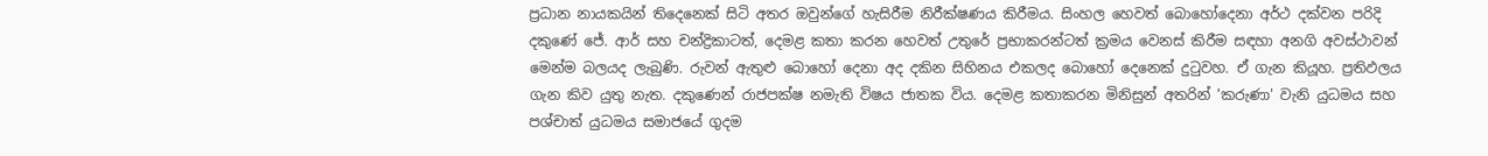ප්‍රධාන නායකයින් තිදෙනෙක් සිටි අතර ඔවුන්ගේ හැසිරීම නිරීක්ෂණය කිරීමය. සිංහල හෙවත් බොහෝදෙනා අර්ථ දක්වන පරිදි දකුණේ ජේ. ආර් සහ චන්ද්‍රිකාටත්, දෙමළ කතා කරන හෙවත් උතුරේ ප්‍රභාකරන්ටත් ක්‍රමය වෙනස් කිරීම සඳහා අනගි අවස්ථාවන් මෙන්ම බලයද ලැබුණි. රුවන් ඇතුළු බොහෝ දෙනා අද දකින සිහිනය එකලද බොහෝ දෙනෙක් දුටුවහ. ඒ ගැන කියූහ. ප්‍රතිඵලය ගැන කිව යුතු නැත. දකුණෙන් රාජපක්ෂ නමැති විෂය ජාතක විය. දෙමළ කතාකරන මිනිසුන් අතරින් 'කරුණා' වැනි යුධමය සහ පශ්චාත් යුධමය සමාජයේ ගුදම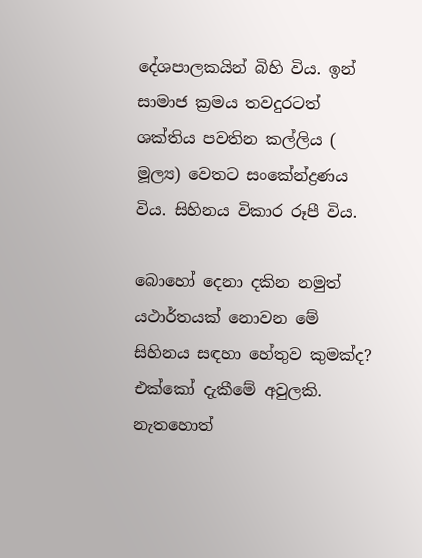දේශපාලකයින් බිහි විය. ඉන් සාමාජ ක්‍රමය තවදුරටත් ශක්තිය පවතින කල්ලිය ( මූල්‍ය) වෙතට සංකේන්ද්‍රණය විය. සිහිනය විකාර රූපී විය.

බොහෝ දෙනා දකින නමුත් යථාර්තයක් නොවන මේ සිහිනය සඳහා හේතුව කුමක්ද? එක්කෝ දැකීමේ අවුලකි. නැතහොත්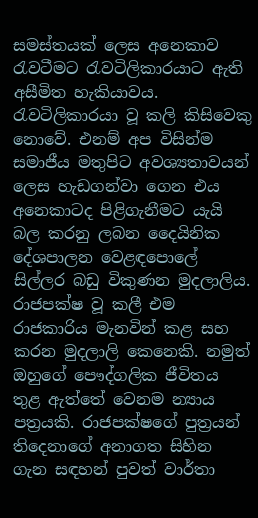සමස්තයක් ලෙස අනෙකාව රැවටීමට රැවටිලිකාරයාට ඇති අසීමිත හැකියාවය. රැවටිලිකාරයා වූ කලි කිසිවෙකු නොවේ. එනම් අප විසින්ම සමාජීය මතුපිට අවශ්‍යතාවයන් ලෙස හැඩගන්වා ගෙන එය අනෙකාටද පිළිගැනීමට යැයි බල කරනු ලබන දෛයිනික දේශපාලන වෙළඳපොලේ සිල්ලර බඩු විකුණන මුදලාලිය. රාජපක්ෂ වූ කලී එම රාජකාරිය මැනවින් කළ සහ කරන මුදලාලි කෙනෙකි. නමුත් ඔහුගේ පෞද්ගලික ජීවිතය තුළ ඇත්තේ වෙනම න්‍යාය පත්‍රයකි. රාජපක්ෂගේ පුත්‍රයන් තිදෙනාගේ අනාගත සිහින ගැන සඳහන් පුවත් වාර්තා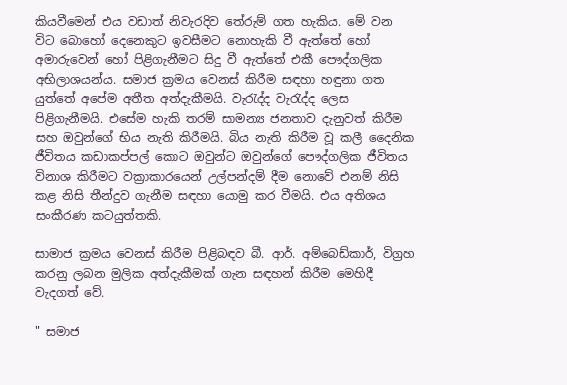කියවීමෙන් එය වඩාත් නිවැරදිව තේරුම් ගත හැකිය. මේ වන විට බොහෝ දෙනෙකුට ඉවසීමට නොහැකි වී ඇත්තේ හෝ අමාරුවෙන් හෝ පිළිගැනීමට සිදු වී ඇත්තේ එකී පෞද්ගලික අභිලාශයන්ය. සමාජ ක්‍රමය වෙනස් කිරීම සඳහා හඳුනා ගත යුත්තේ අපේම අතීත අත්දැකීමයි. වැරැද්ද වැරැද්ද ලෙස පිළිගැනීමයි. එසේම හැකි තරම් සාමන්‍ය ජනතාව දැනුවත් කිරීම සහ ඔවුන්ගේ භිය නැති කිරීමයි. බිය නැති කිරීම වූ කලී දෛනික ජීවිතය කඩාකප්පල් කොට ඔවුන්ට ඔවුන්ගේ පෞද්ගලික ජීවිතය විනාශ කිරීමට වක්‍රාකාරයෙන් උල්පන්දම් දීම නොවේ එනම් නිසි කළ නිසි තීන්දුව ගැනීම සඳහා යොමු කර වීමයි. එය අතිශය සංකීරණ කටයුත්තකි.

සාමාජ ක්‍රමය වෙනස් කිරීම පිළිබඳව බී. ආර්. අම්බෙඩ්කාර්, විග්‍රහ කරනු ලබන මුලික අත්දැකීමක් ගැන සඳහන් කිරීම මෙහිදී වැදගත් වේ.

" සමාජ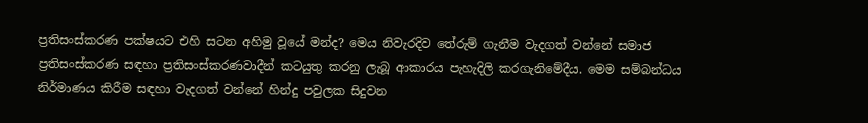ප්‍රතිසංස්කරණ පක්ෂයට එහි සටන අහිමු වූයේ මන්ද? මෙය නිවැරදිව තේරුම් ගැනීම වැදගත් වන්නේ සමාජ ප්‍රතිසංස්කරණ සඳහා ප්‍රතිසංස්කරණවාදීන් කටයුතු කරනු ලැබූ ආකාරය පැහැදිලි කරගැනිමේදීය. මෙම සම්බන්ධය නිර්මාණය කිරීම සඳහා වැදගත් වන්නේ හින්දු පවුලක සිදුවන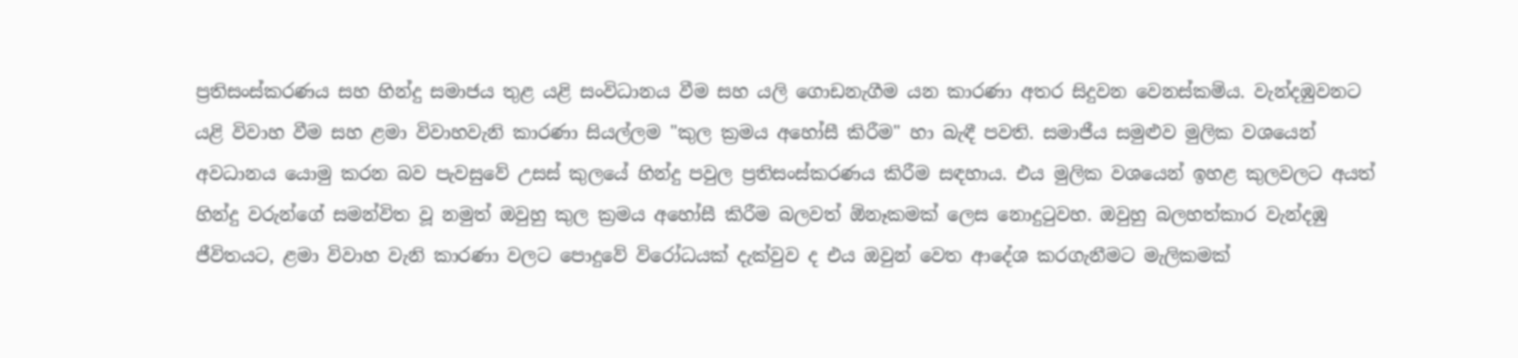ප්‍රතිසංස්කරණය සහ හින්දු සමාජය තුළ යළි සංවිධානය වීම සහ යලි ගොඩනැගීම යන කාරණා අතර සිදුවන වෙනස්කම්ය. වැන්දඹුවනට යළි විවාහ වීම සහ ළමා විවාහවැනි කාරණා සියල්ලම "කුල ක්‍රමය අහෝසී කිරීම" හා බැඳී පවති. සමාජීය සමුළුව මුලික වශයෙන් අවධානය යොමු කරන බව පැවසුවේ උසස් කුලයේ හින්දු පවුල ප්‍රතිසංස්කරණය කිරීම සඳහාය. එය මුලික වශයෙන් ඉහළ කුලවලට අයත් හින්දු වරුන්ගේ සමන්විත වූ නමුත් ඔවුහු කුල ක්‍රමය අහෝසී කිරීම බලවත් ඕනෑකමක් ලෙස නොදුටුවහ. ඔවුහු බලහත්කාර වැන්දඹු ජීවිතයට, ළමා විවාහ වැනි කාරණා වලට පොදුවේ විරෝධයක් දැක්වුව ද එය ඔවුන් වෙත ආදේශ කරගැනීමට මැලිකමක්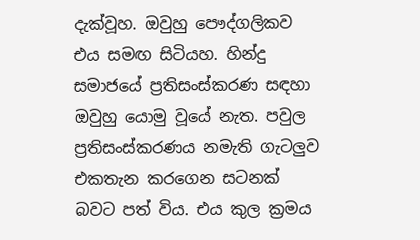දැක්වූහ. ඔවුහු පෞද්ගලිකව එය සමඟ සිටියහ. හින්දු සමාජයේ ප්‍රතිසංස්කරණ සඳහා ඔවුහු යොමු වූයේ නැත. පවුල ප්‍රතිසංස්කරණය නමැති ගැටලුව එකතැන කරගෙන සටනක් බවට පත් විය. එය කුල ක්‍රමය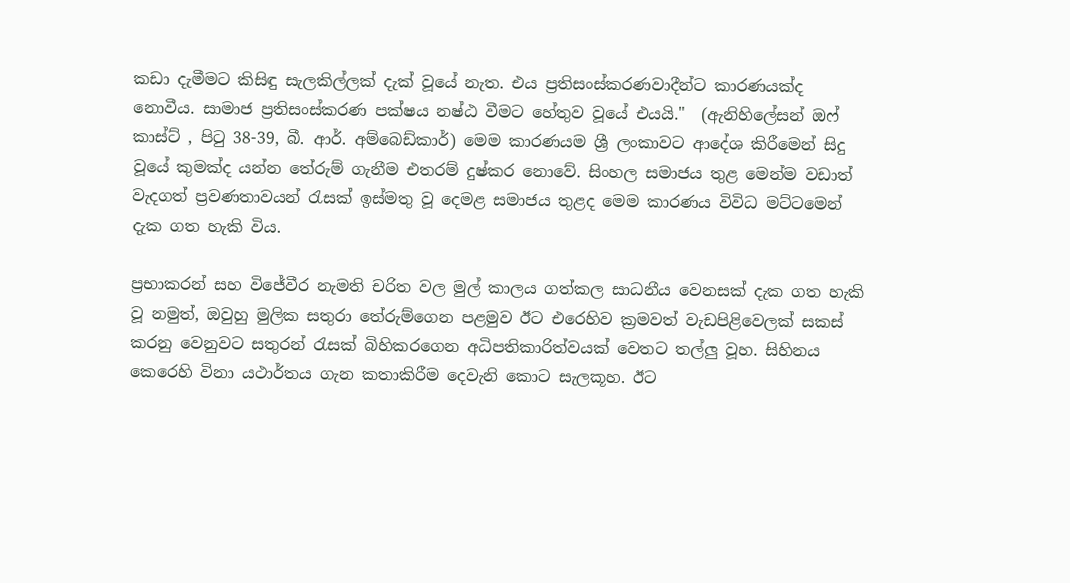කඩා දැමීමට කිසිඳු සැලකිල්ලක් දැක් වූයේ නැත. එය ප්‍රතිසංස්කරණවාදීන්ට කාරණයක්ද නොවීය. සාමාජ ප්‍රතිසංස්කරණ පක්ෂය නෂ්ඨ වීමට හේතුව වූයේ එයයි."  (ඇනිහිලේසන් ඔෆ් කාස්ට් , පිටු 38-39, බී. ආර්. අම්බෙඩ්කාර්) මෙම කාරණයම ශ්‍රී ලංකාවට ආදේශ කිරීමෙන් සිදු වූයේ කුමක්ද යන්න තේරුම් ගැනීම එතරම් දුෂ්කර නොවේ. සිංහල සමාජය තුළ මෙන්ම වඩාත් වැදගත් ප්‍රවණතාවයන් රැසක් ඉස්මතු වූ දෙමළ සමාජය තුළද මෙම කාරණය විවිධ මට්ටමෙන් දැක ගත හැකි විය.

ප්‍රභාකරන් සහ විජේවීර නැමති චරිත වල මුල් කාලය ගත්කල සාධනීය වෙනසක් දැක ගත හැකි වූ නමුත්, ඔවුහු මුලික සතුරා තේරුම්ගෙන පළමුව ඊට එරෙහිව ක්‍රමවත් වැඩපිළිවෙලක් සකස් කරනු වෙනුවට සතුරන් රැසක් බිහිකරගෙන අධිපතිකාරිත්වයක් වෙතට තල්ලු වූහ. සිහිනය කෙරෙහි විනා යථාර්තය ගැන කතාකිරීම දෙවැනි කොට සැලකූහ. ඊට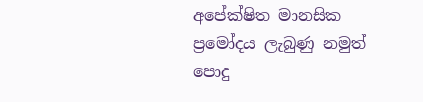අපේක්ෂිත මානසික ප්‍රමෝදය ලැබුණු නමුත් පොදු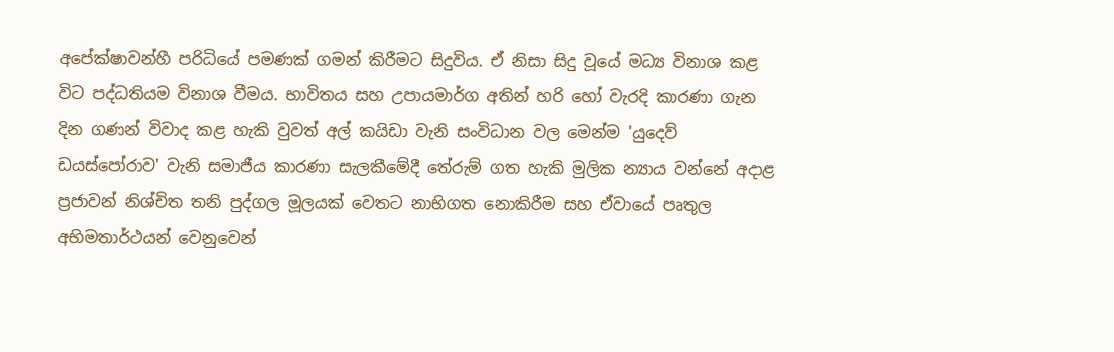අපේක්ෂාවන්හී පරිධියේ පමණක් ගමන් කිරීමට සිදුවිය. ඒ නිසා සිදු වූයේ මධ්‍ය විනාශ කළ විට පද්ධතියම විනාශ වීමය. භාවිතය සහ උපායමාර්ග අතින් හරි හෝ වැරදි කාරණා ගැන දින ගණන් විවාද කළ හැකි වුවත් අල් කයිඩා වැනි සංවිධාන වල මෙන්ම 'යුදෙව් ඩයස්පෝරාව' වැනි සමාජීය කාරණා සැලකීමේදී තේරුම් ගත හැකි මුලික න්‍යාය වන්නේ අදාළ ප්‍රජාවන් නිශ්චිත තනි පුද්ගල මූලයක් වෙතට නාභිගත නොකිරීම සහ ඒවායේ පෘතුල අභිමතාර්ථයන් වෙනුවෙන්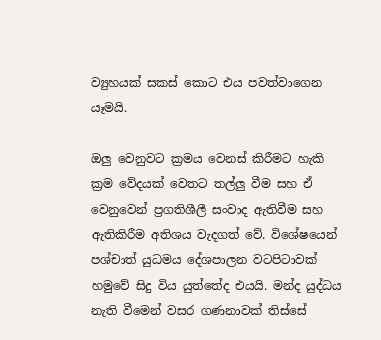ව්‍යුහයක් සකස් කොට එය පවත්වාගෙන යෑමයි.

ඔලු වෙනුවට ක්‍රමය වෙනස් කිරීමට හැකි ක්‍රම වේදයක් වෙතට තල්ලු වීම සහ ඒ වෙනුවෙන් ප්‍රගතිශීලී සංවාද ඇතිවීම සහ ඇතිකිරීම අතිශය වැදගත් වේ. විශේෂයෙන් පශ්චාත් යුධමය දේශපාලන වටපිටාවක් හමුවේ සිදු විය යුත්තේද එයයි. මන්ද යුද්ධය නැති වීමෙන් වසර ගණනාවක් තිස්සේ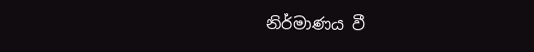නිර්මාණය වී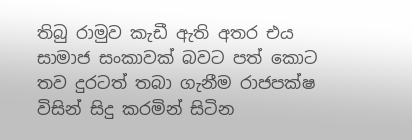තිබු රාමුව කැඩී ඇති අතර එය සාමාජ සංකාවක් බවට පත් කොට තව දුරටත් තබා ගැනීම රාජපක්ෂ විසින් සිදු කරමින් සිටින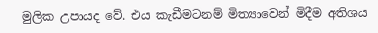මුලික උපායද වේ. එය කැඩීමටනම් මිත්‍යාවෙන් මිදීම අතිශය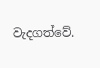වැදගත්වේ.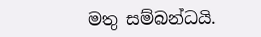මතු සම්බන්ධයි.